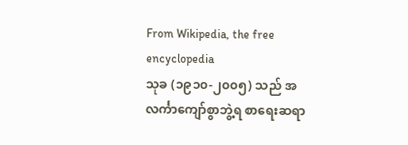From Wikipedia, the free encyclopedia
သုခ (၁၉၁၀-၂၀၀၅) သည် အလင်္ကာကျော်စွာဘွဲ့ရ စာရေးဆရာ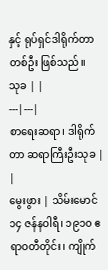နှင့် ရုပ်ရှင်ဒါရိုက်တာ တစ်ဦး ဖြစ်သည်။
သုခ | |
---|---|
စာရေးဆရာ၊ ဒါရိုက်တာ ဆရာကြီးဦးသုခ | |
မွေးဖွား | သိမ်းမောင် ၁၄ ဇန်နဝါရီ၊ ၁၉၁၀ ဧရာဝတီတိုင်း၊ ကျိုက်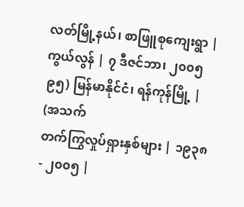လတ်မြို့နယ်၊ စာဖြူစုကျေးရွာ |
ကွယ်လွန် | ၇ ဒီဇင်ဘာ၊ ၂၀၀၅ ၉၅) မြန်မာနိုင်ငံ၊ ရန်ကုန်မြို့ | (အသက်
တက်ကြွလှုပ်ရှားနှစ်များ | ၁၉၃၈ - ၂၀၀၅ |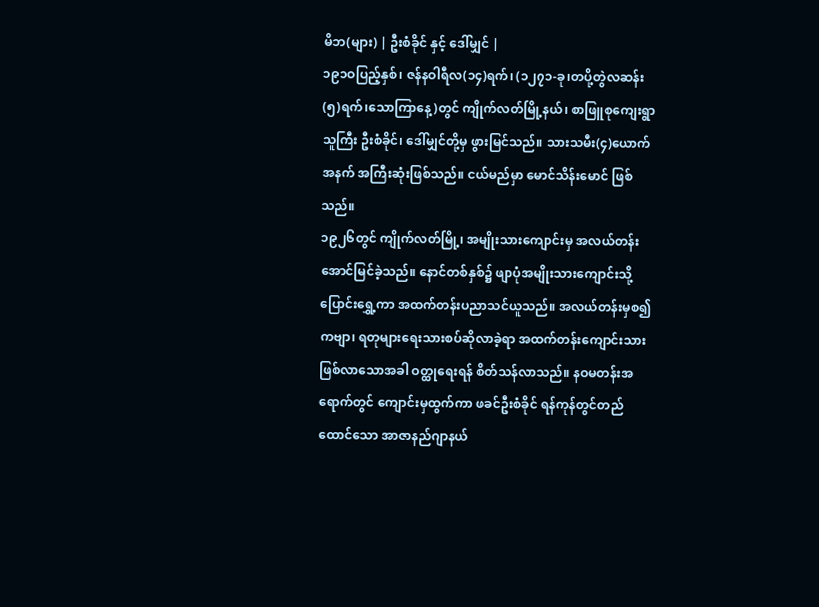မိဘ(များ) | ဦးစံခိုင် နှင့် ဒေါ်မျှင် |
၁၉၁ဝပြည့်နှစ်၊ ဇန်နဝါရီလ(၁၄)ရက်၊ (၁၂၇၁-ခု၊တပို့တွဲလဆန်း(၅)ရက်၊သောကြာနေ့)တွင် ကျိုက်လတ်မြို့နယ်၊ စာဖြူစုကျေးရွာသူကြီး ဦးစံခိုင်၊ ဒေါ်မျှင်တို့မှ ဖွားမြင်သည်။ သားသမီး(၄)ယောက်အနက် အကြီးဆုံးဖြစ်သည်။ ငယ်မည်မှာ မောင်သိန်းမောင် ဖြစ်သည်။
၁၉၂၆တွင် ကျိုက်လတ်မြို့၊ အမျိုးသားကျောင်းမှ အလယ်တန်း အောင်မြင်ခဲ့သည်။ နောင်တစ်နှစ်၌ ဖျာပုံအမျိုးသားကျောင်းသို့ ပြောင်းရွှေ့ကာ အထက်တန်းပညာသင်ယူသည်။ အလယ်တန်းမှစ၍ ကဗျာ၊ ရတုများရေးသားစပ်ဆိုလာခဲ့ရာ အထက်တန်းကျောင်းသားဖြစ်လာသောအခါ ဝတ္ထုရေးရန် စိတ်သန်လာသည်။ နဝမတန်းအရောက်တွင် ကျောင်းမှထွက်ကာ ဖခင်ဦးစံခိုင် ရန်ကုန်တွင်တည်ထောင်သော အာဇာနည်ဂျာနယ်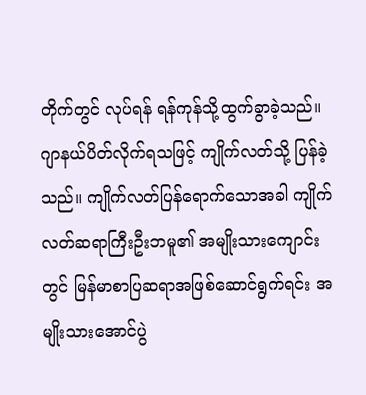တိုက်တွင် လုပ်ရန် ရန်ကုန်သို့ထွက်ခွာခဲ့သည်။ ဂျာနယ်ပိတ်လိုက်ရသဖြင့် ကျိုက်လတ်သို့ ပြန်ခဲ့သည်။ ကျိုက်လတ်ပြန်ရောက်သောအခါ ကျိုက်လတ်ဆရာကြီးဦးဘမူ၏ အမျိုးသားကျောင်းတွင် မြန်မာစာပြဆရာအဖြစ်ဆောင်ရွက်ရင်း အမျိုးသားအောင်ပွဲ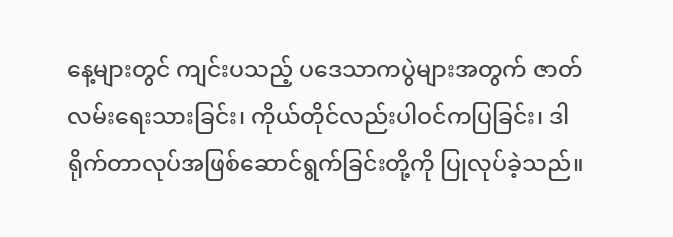နေ့များတွင် ကျင်းပသည့် ပဒေသာကပွဲများအတွက် ဇာတ်လမ်းရေးသားခြင်း၊ ကိုယ်တိုင်လည်းပါဝင်ကပြခြင်း၊ ဒါရိုက်တာလုပ်အဖြစ်ဆောင်ရွက်ခြင်းတို့ကို ပြုလုပ်ခဲ့သည်။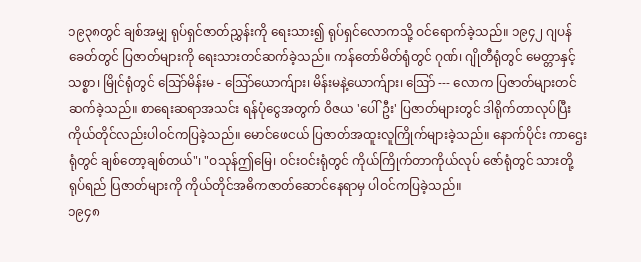၁၉၃၈တွင် ချစ်အမျှ ရုပ်ရှင်ဇာတ်ညွှန်းကို ရေးသား၍ ရုပ်ရှင်လောကသို့ ဝင်ရောက်ခဲ့သည်။ ၁၉၄၂ ဂျပန်ခေတ်တွင် ပြဇာတ်များကို ရေးသားတင်ဆက်ခဲ့သည်။ ကန်တော်မိတ်ရုံတွင် ဂုဏ်၊ ဂျိုတီရုံတွင် မေတ္တာနှင့်သစ္စာ၊ မြိုင်ရုံတွင် ဩော်မိန်းမ - ဩော်ယောက်ျား၊ မိန်းမနဲ့ယောက်ျား၊ ဩော် --- လောက ပြဇာတ်များတင်ဆက်ခဲ့သည်။ စာရေးဆရာအသင်း ရန်ပုံငွေအတွက် ဝိဇယ 'ပေါ်ဦး' ပြဇာတ်များတွင် ဒါရိုက်တာလုပ်ပြီး ကိုယ်တိုင်လည်းပါဝင်ကပြခဲ့သည်။ မောင်ဖေငယ် ပြဇာတ်အထူးလူကြိုက်များခဲ့သည်။ နောက်ပိုင်း ကာဌေးရုံတွင် ချစ်တော့ချစ်တယ်"၊ "ဝသုန်ဤမြေ၊ ဝင်းဝင်းရုံတွင် ကိုယ်ကြိုက်တာကိုယ်လုပ် ဇော်ရုံတွင် သားတို့ရုပ်ရည် ပြဇာတ်များကို ကိုယ်တိုင်အဓိကဇာတ်ဆောင်နေရာမှ ပါဝင်ကပြခဲ့သည်။
၁၉၄၈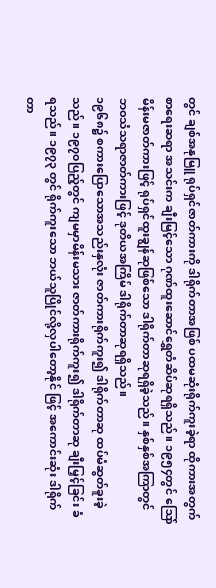တွင် ချစ်အနုမြူ ရုပ်ရှင်ဇာတ်ကားကို ဒါရိုက်တာအဖြစ် ပထမဆုံးရိုက်ကူးခဲ့ရာ ထိုကားအတွက် စာရေးဆရာ အသင်းက ချီးမြင့်သော ဂုဏ်ထူးဆောင်ရွှေတံဆိပ်ဆုရရှိသည်။ ၁၉၅၄တွင် ဩော်မိန်းမဇာတ်ကားဖြင့် ရုပ်ရှင်ထူးချွန်ဆုဖြစ်သော ဒါရိုက်တာဆုရရှိခဲ့သည်။ နှစ်နှစ်အကြာတွင် ဘဝသံသရာဇာတ်ကားဖြင့် ဒုတိယအကြိမ် ဒါရိုက်တာဆုရရှိသည်။
၁၉၆၈၌ စကားပြောသောအသည်းနှလုံး ဇာတ်ကားရိုက်ကူး၍ ဒါရိုက်တာဆု ထပ်မံဆွတ်ခူးခဲ့သည်။ ၁၉၇၀ပြည့်တွင် ကျမမှာမိန်းမသား ဇာတ်ကားရိုက်ကူး၍ ဒါရိုက်တာဆု ချီးမြှင့်ခြင်း ခံရသည်။ ၁၉၇၃ တွင် ရိုက်ကူးသော ဘယ်သူပြိုင်လို့လှပါတော့နိုင် ဖြင့် အကောင်းဆုံး ဒါရိုက်တာ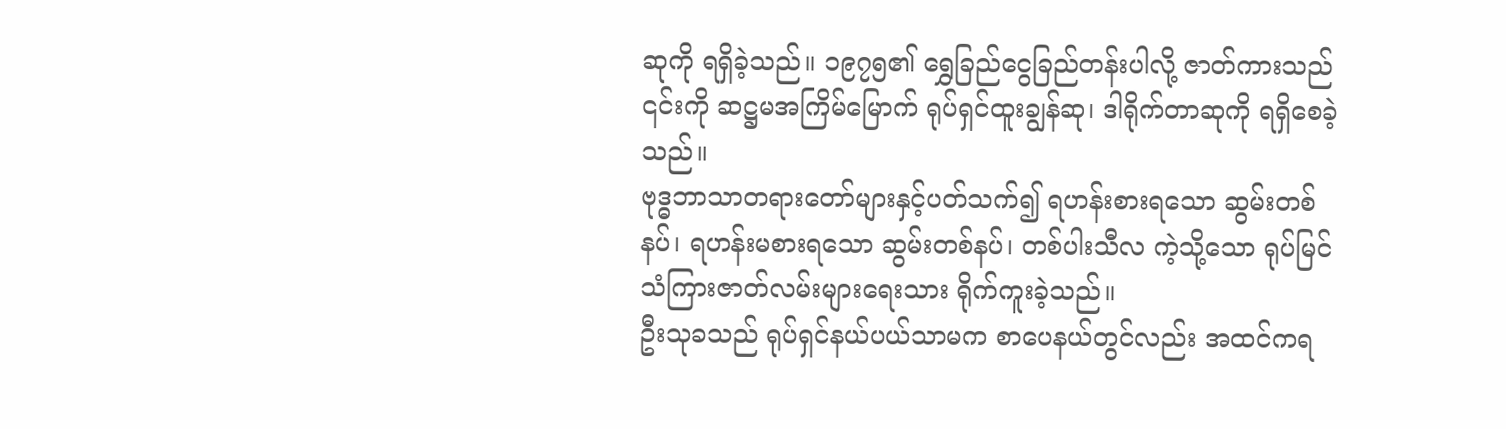ဆုကို ရရှိခဲ့သည်။ ၁၉၇၅၏ ရွှေခြည်ငွေခြည်တန်းပါလို့ ဇာတ်ကားသည် ၎င်းကို ဆဋ္ဌမအကြိမ်မြောက် ရုပ်ရှင်ထူးချွန်ဆု၊ ဒါရိုက်တာဆုကို ရရှိစေခဲ့သည်။
ဗုဒ္ဓဘာသာတရားတော်များနှင့်ပတ်သက်၍ ရဟန်းစားရသော ဆွမ်းတစ်နပ်၊ ရဟန်းမစားရသော ဆွမ်းတစ်နပ်၊ တစ်ပါးသီလ ကဲ့သို့သော ရုပ်မြင်သံကြားဇာတ်လမ်းများရေးသား ရိုက်ကူးခဲ့သည်။
ဦးသုခသည် ရုပ်ရှင်နယ်ပယ်သာမက စာပေနယ်တွင်လည်း အထင်ကရ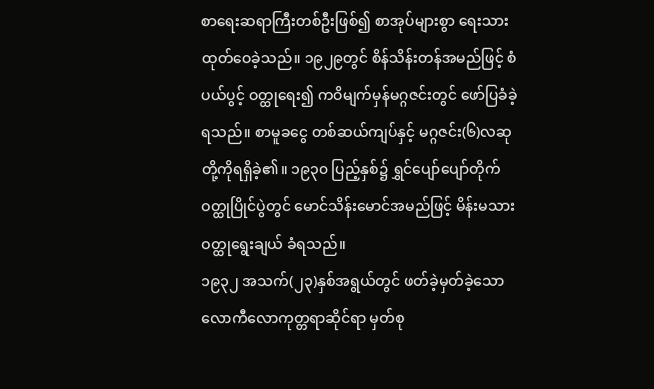စာရေးဆရာကြီးတစ်ဦးဖြစ်၍ စာအုပ်များစွာ ရေးသားထုတ်ဝေခဲ့သည်။ ၁၉၂၉တွင် စိန်သိန်းတန်အမည်ဖြင့် စံပယ်ပွင့် ဝတ္ထုရေး၍ ကဝိမျက်မှန်မဂ္ဂဇင်းတွင် ဖော်ပြခံခဲ့ရသည်။ စာမူခငွေ တစ်ဆယ်ကျပ်နှင့် မဂ္ဂဇင်း(၆)လဆု တို့ကိုရရှိခဲ့၏။ ၁၉၃၀ ပြည့်နှစ်၌ ရွှင်ပျော်ပျော်တိုက်ဝတ္ထုပြိုင်ပွဲတွင် မောင်သိန်းမောင်အမည်ဖြင့် မိန်းမသား ဝတ္ထုရွေးချယ် ခံရသည်။
၁၉၃၂ အသက်(၂၃)နှစ်အရွယ်တွင် ဖတ်ခဲ့မှတ်ခဲ့သော လောကီလောကုတ္တရာဆိုင်ရာ မှတ်စု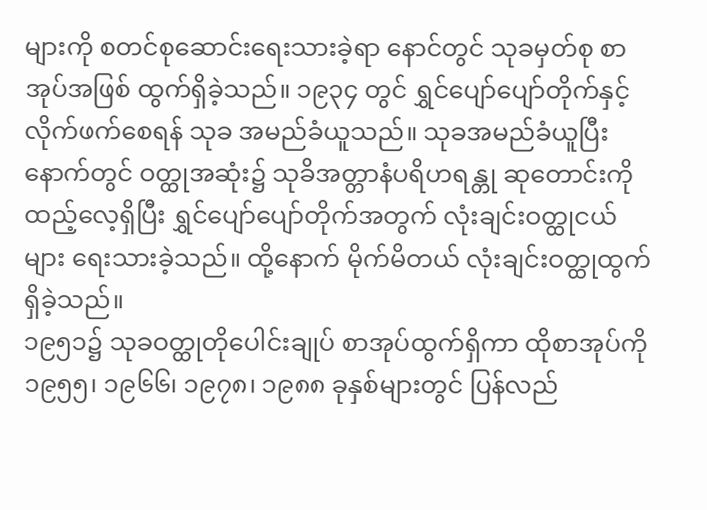များကို စတင်စုဆောင်းရေးသားခဲ့ရာ နောင်တွင် သုခမှတ်စု စာအုပ်အဖြစ် ထွက်ရှိခဲ့သည်။ ၁၉၃၄ တွင် ရွှင်ပျော်ပျော်တိုက်နှင့် လိုက်ဖက်စေရန် သုခ အမည်ခံယူသည်။ သုခအမည်ခံယူပြီးနောက်တွင် ဝတ္ထုအဆုံး၌ သုခိအတ္တာနံပရိဟရန္တု ဆုတောင်းကိုထည့်လေ့ရှိပြီး ရွှင်ပျော်ပျော်တိုက်အတွက် လုံးချင်းဝတ္ထုငယ်များ ရေးသားခဲ့သည်။ ထို့နောက် မိုက်မိတယ် လုံးချင်းဝတ္ထုထွက်ရှိခဲ့သည်။
၁၉၅၁၌ သုခဝတ္ထုတိုပေါင်းချုပ် စာအုပ်ထွက်ရှိကာ ထိုစာအုပ်ကို ၁၉၅၅၊ ၁၉၆၆၊ ၁၉၇၈၊ ၁၉၈၈ ခုနှစ်များတွင် ပြန်လည်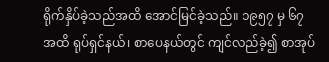ရိုက်နှိပ်ခဲ့သည်အထိ အောင်မြင်ခဲ့သည်။ ၁၉၅၇ မှ ၆၇ အထိ ရုပ်ရှင်နယ်၊ စာပေနယ်တွင် ကျင်လည်ခဲ့၍ စာအုပ်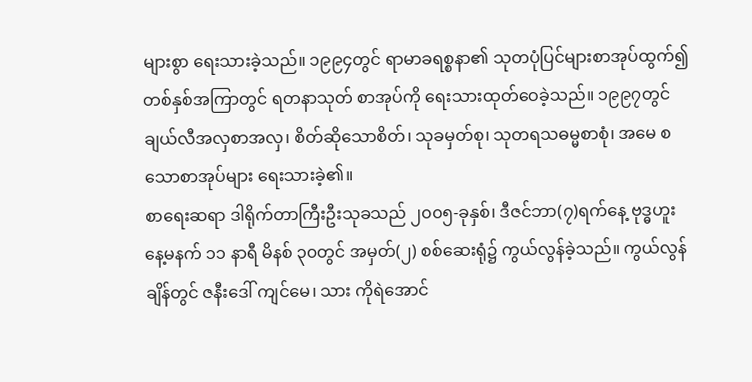များစွာ ရေးသားခဲ့သည်။ ၁၉၉၄တွင် ရာမာခရစ္စနာ၏ သုတပုံပြင်များစာအုပ်ထွက်၍ တစ်နှစ်အကြာတွင် ရတနာသုတ် စာအုပ်ကို ရေးသားထုတ်ဝေခဲ့သည်။ ၁၉၉၇တွင် ချယ်လီအလှစာအလှ၊ စိတ်ဆိုသောစိတ်၊ သုခမှတ်စု၊ သုတရသဓမ္မစာစုံ၊ အမေ စသောစာအုပ်များ ရေးသားခဲ့၏။
စာရေးဆရာ ဒါရိုက်တာကြီးဦးသုခသည် ၂၀၀၅-ခုနှစ်၊ ဒီဇင်ဘာ(၇)ရက်နေ့ ဗုဒ္ဓဟူးနေ့မနက် ၁၁ နာရီ မိနစ် ၃၀တွင် အမှတ်(၂) စစ်ဆေးရုံ၌ ကွယ်လွန်ခဲ့သည်။ ကွယ်လွန်ချိန်တွင် ဇနီးဒေါ် ကျင်မေ၊ သား ကိုရဲအောင်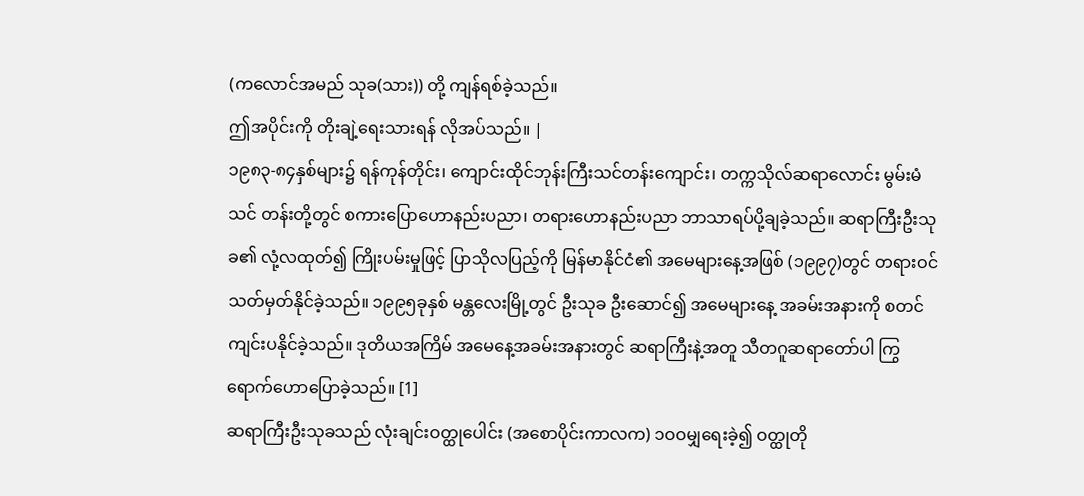(ကလောင်အမည် သုခ(သား)) တို့ ကျန်ရစ်ခဲ့သည်။
ဤအပိုင်းကို တိုးချဲ့ရေးသားရန် လိုအပ်သည်။ |
၁၉၈၃-၈၄နှစ်များ၌ ရန်ကုန်တိုင်း၊ ကျောင်းထိုင်ဘုန်းကြီးသင်တန်းကျောင်း၊ တက္ကသိုလ်ဆရာလောင်း မွမ်းမံသင် တန်းတို့တွင် စကားပြောဟောနည်းပညာ၊ တရားဟောနည်းပညာ ဘာသာရပ်ပို့ချခဲ့သည်။ ဆရာကြီးဦးသုခ၏ လုံ့လထုတ်၍ ကြိုးပမ်းမှုဖြင့် ပြာသိုလပြည့်ကို မြန်မာနိုင်ငံ၏ အမေများနေ့အဖြစ် (၁၉၉၇)တွင် တရားဝင် သတ်မှတ်နိုင်ခဲ့သည်။ ၁၉၉၅ခုနှစ် မန္တလေးမြို့တွင် ဦးသုခ ဦးဆောင်၍ အမေများနေ့ အခမ်းအနားကို စတင်ကျင်းပနိုင်ခဲ့သည်။ ဒုတိယအကြိမ် အမေနေ့အခမ်းအနားတွင် ဆရာကြီးနဲ့အတူ သီတဂူဆရာတော်ပါ ကြွရောက်ဟောပြောခဲ့သည်။ [1]
ဆရာကြီးဦးသုခသည် လုံးချင်းဝတ္ထုပေါင်း (အစောပိုင်းကာလက) ၁ဝဝမျှရေးခဲ့၍ ဝတ္ထုတို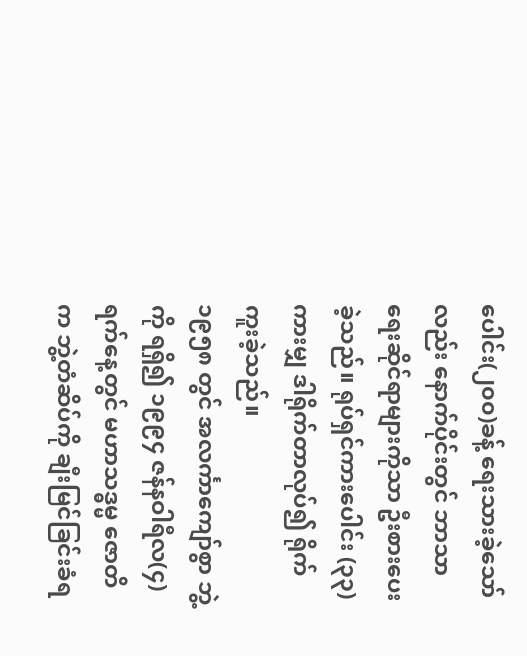ပေါင်း(၂၀၀)ခန့် ရေးသားခဲ့သော်လည်း နောက်ပိုင်းတွင် ဘာသာရေးဆိုင်ရာများကိုသာ ဦးစားပေးခဲ့သည်။ ရုပ်ရှင်ကားပေါင်း (၃၃)ကားမျှ ဒါရိုက်တာလုပ်၍ ရိုက်ကူးခဲ့သည်။
၁၉၅၈ တွင် အလင်္ကာကျော်စွာ ဘွဲ့ကို ရရှိ၍ ၁၉၉၄ ဇန်နဝါရီလ(၄)ရက်နေ့တွင် မဟာသဒ္ဓမ္မ ဇောတိက ဘွဲ့တံဆိပ်ကို ချီးမြင်ခြင်းခံရ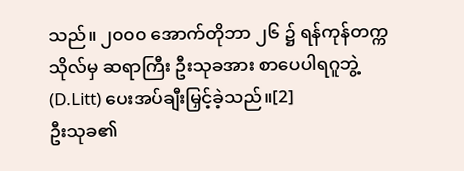သည်။ ၂၀၀၀ အောက်တိုဘာ ၂၆ ၌ ရန်ကုန်တက္ကသိုလ်မှ ဆရာကြီး ဦးသုခအား စာပေပါရဂူဘွဲ့(D.Litt) ပေးအပ်ချီးမြှင့်ခဲ့သည်။[2]
ဦးသုခ၏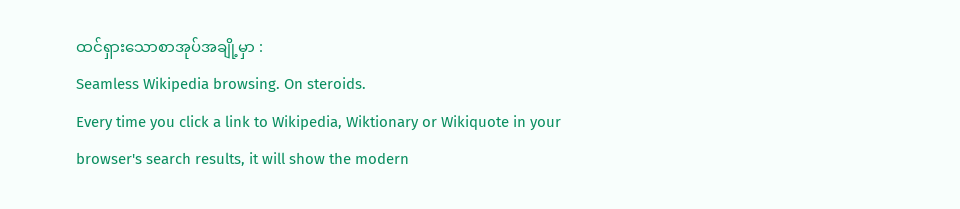ထင်ရှားသောစာအုပ်အချို့မှာ :
Seamless Wikipedia browsing. On steroids.
Every time you click a link to Wikipedia, Wiktionary or Wikiquote in your browser's search results, it will show the modern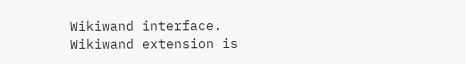Wikiwand interface.
Wikiwand extension is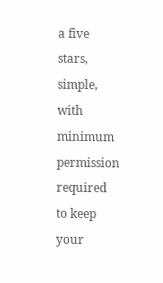a five stars, simple, with minimum permission required to keep your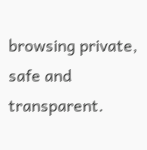browsing private, safe and transparent.